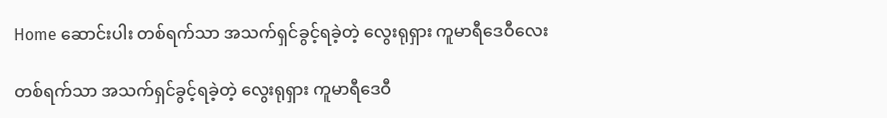Home ဆောင်းပါး တစ်ရက်သာ အသက်ရှင်ခွင့်ရခဲ့တဲ့ လွေးရုရှား ကူမာရီဒေဝီလေး

တစ်ရက်သာ အသက်ရှင်ခွင့်ရခဲ့တဲ့ လွေးရုရှား ကူမာရီဒေဝီ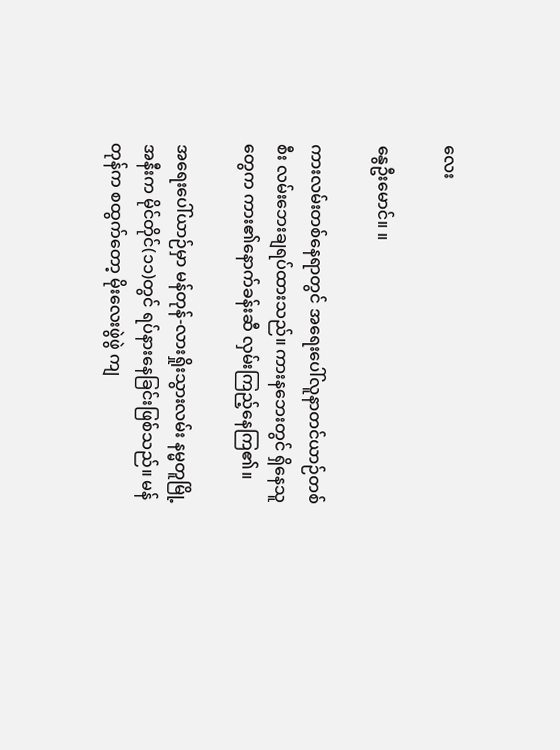လေး

နွေဦးမောင်။ ။

ကားလမ်းတစ်နေရာတွင် အရေးပေါ်လူနာတင်ယာဉ်တစ်စီး လမ်းဘေးချရပ်ထားသည်။ ကားနဘေးတွင် ရှိနေသူတွေက ကား၏နောက်ခန်းဆီ လှမ်းကြည့်နေကြ၏။

အရေးပေါ်ယာဉ်မှာ မန်တုန်-လားရှိုးသွားလမ်း နမ္မတူမြို့အနီးက မိုင်တိုင်(၁၁)တွင် ရပ်နားနေခြင်းဖြစ်သည်။ မန်တုန်က စထွက်တော့ မိုးလေးဖွဲဖွဲ ကျ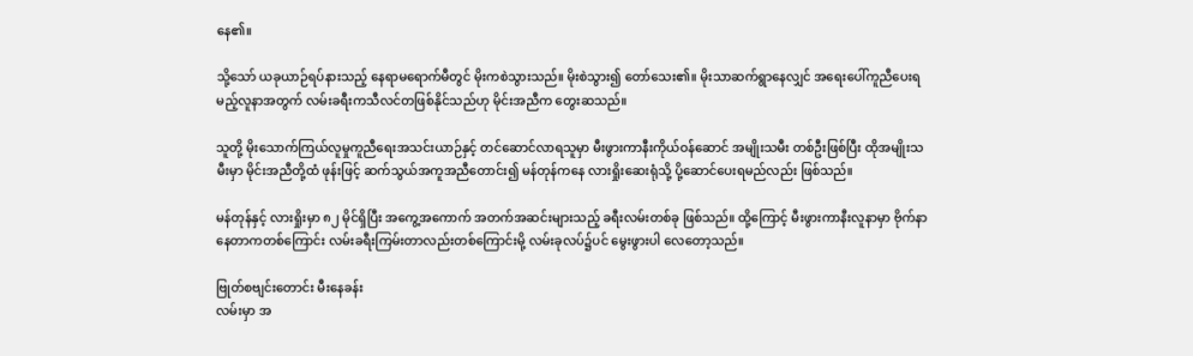နေ၏။

သို့သော် ယခုယာဉ်ရပ်နားသည့် နေရာမရောက်မီတွင် မိုးကစဲသွားသည်။ မိုးစဲသွား၍ တော်သေး၏။ မိုးသာဆက်ရွာနေလျှင် အရေးပေါ်ကူညီပေးရမည့်လူနာအတွက် လမ်းခရီးကသီလင်တဖြစ်နိုင်သည်ဟု မိုင်းအညီက တွေးဆသည်။

သူတို့ မိုးသောက်ကြယ်လူမှုကူညီရေးအသင်းယာဉ်နှင့် တင်ဆောင်လာရသူမှာ မီးဖွားကာနီးကိုယ်ဝန်ဆောင် အမျိုးသမီး တစ်ဦးဖြစ်ပြီး ထိုအမျိုးသမီးမှာ မိုင်းအညီတို့ထံ ဖုန်းဖြင့် ဆက်သွယ်အကူအညီတောင်း၍ မန်တုန်ကနေ လားရှိုးဆေးရုံသို့ ပို့ဆောင်ပေးရမည်လည်း ဖြစ်သည်။

မန်တုန်နှင့် လားရှိုးမှာ ၈၂ မိုင်ရှိပြီး အကွေ့အကောက် အတက်အဆင်းများသည့် ခရီးလမ်းတစ်ခု ဖြစ်သည်။ ထို့ကြောင့် မီးဖွားကာနီးလူနာမှာ ဗိုက်နာနေတာကတစ်ကြောင်း လမ်းခရီးကြမ်းတာလည်းတစ်ကြောင်းမို့ လမ်းခုလပ်၌ပင် မွေးဖွားပါ လေတော့သည်။

ဗြုတ်စဗျင်းတောင်း မီးနေခန်း
လမ်းမှာ အ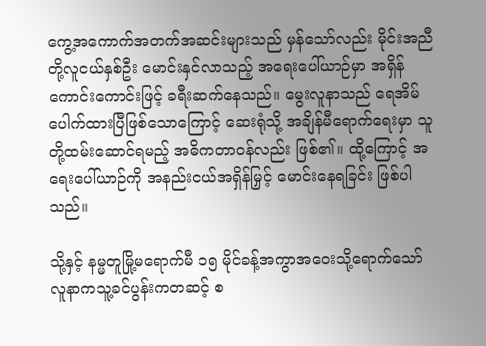ကွေ့အကောက်အတက်အဆင်းများသည် မှန်သော်လည်း မိုင်းအညီတို့လူငယ်နှစ်ဦး မောင်းနှင်လာသည့် အရေးပေါ်ယာဉ်မှာ အရှိန်ကောင်းကောင်းဖြင့် ခရီးဆက်နေသည်။ မွေးလူနာသည် ရေအိမ်ပေါက်ထားပြီဖြစ်သောကြောင့် ဆေးရုံသို့ အချိန်မီရောက်ရေးမှာ သူတို့ထမ်းဆောင်ရမည့် အဓိကတာဝန်လည်း ဖြစ်၏။ ထို့ကြောင့် အရေးပေါ်ယာဉ်ကို အနည်းငယ်အရှိန်မြှင့် မောင်းနေရခြင်း ဖြစ်ပါသည်။

သို့နှင့် နမ္မတူမြို့မရောက်မီ ၁၅ မိုင်ခန့်အကွာအဝေးသို့ရောက်သော် လူနာကသူ့ခင်ပွန်းကတဆင့် စ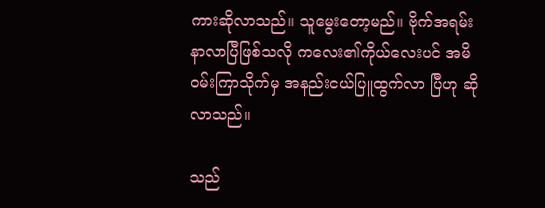ကားဆိုလာသည်။ သူမွေးတော့မည်။ ဗိုက်အရမ်းနာလာပြီဖြစ်သလို ကလေး၏ကိုယ်လေးပင် အမိဝမ်းကြာသိုက်မှ အနည်းငယ်ပြူထွက်လာ ပြီဟု ဆိုလာသည်။

သည်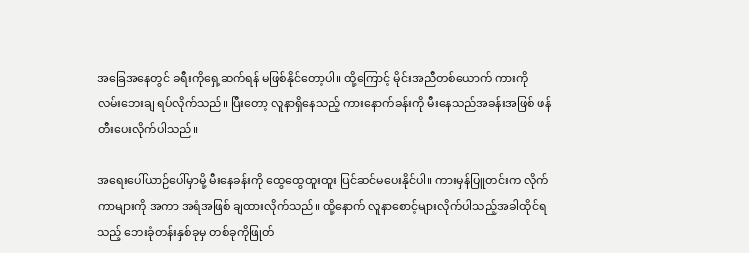အခြေအနေတွင် ခရီးကိုရှေ့ဆက်ရန် မဖြစ်နိုင်တော့ပါ။ ထို့ကြောင့် မိုင်းအညီတစ်ယောက် ကားကို လမ်းဘေးချ ရပ်လိုက်သည်။ ပြီးတော့ လူနာရှိနေသည့် ကားနောက်ခန်းကို မီးနေသည်အခန်းအဖြစ် ဖန်တီးပေးလိုက်ပါသည်။

အရေးပေါ်ယာဉ်ပေါ်မှာမို့ မီးနေခန်းကို ထွေထွေထူးထူး ပြင်ဆင်မပေးနိုင်ပါ။ ကားမှန်ပြူတင်းက လိုက်ကာများကို အကာ အရံအဖြစ် ချထားလိုက်သည်။ ထို့နောက် လူနာစောင့်များလိုက်ပါသည့်အခါထိုင်ရသည့် ဘေးခုံတန်းနှစ်ခုမှ တစ်ခုကိုဖြုတ်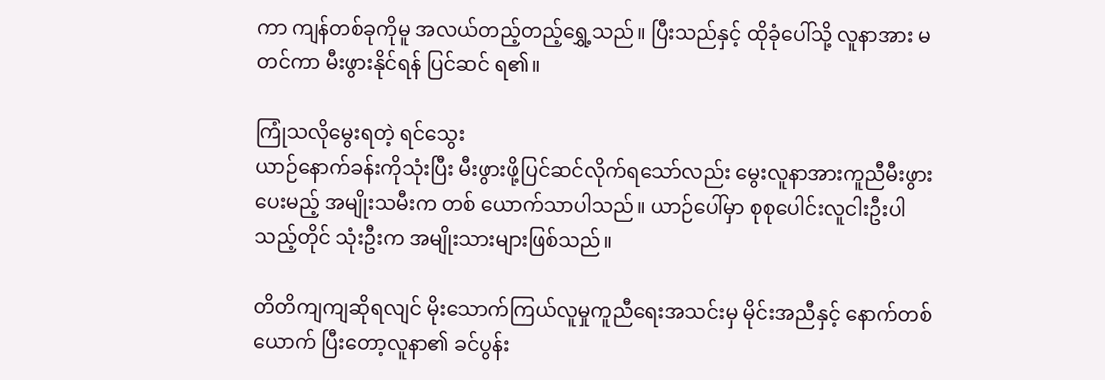ကာ ကျန်တစ်ခုကိုမူ အလယ်တည့်တည့်ရွှေ့သည်။ ပြီးသည်နှင့် ထိုခုံပေါ်သို့ လူနာအား မတင်ကာ မီးဖွားနိုင်ရန် ပြင်ဆင် ရ၏။

ကြုံသလိုမွေးရတဲ့ ရင်သွေး
ယာဉ်နောက်ခန်းကိုသုံးပြီး မီးဖွားဖို့ပြင်ဆင်လိုက်ရသော်လည်း မွေးလူနာအားကူညီမီးဖွားပေးမည့် အမျိုးသမီးက တစ် ယောက်သာပါသည်။ ယာဉ်ပေါ်မှာ စုစုပေါင်းလူငါးဦးပါသည့်တိုင် သုံးဦးက အမျိုးသားများဖြစ်သည်။

တိတိကျကျဆိုရလျင် မိုးသောက်ကြယ်လူမှုကူညီရေးအသင်းမှ မိုင်းအညီနှင့် နောက်တစ်ယောက် ပြီးတော့လူနာ၏ ခင်ပွန်း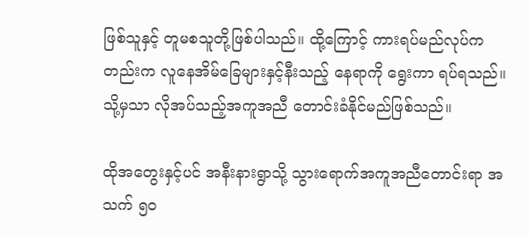ဖြစ်သူနှင့် တူမစသူတို့ဖြစ်ပါသည်။ ထို့ကြောင့် ကားရပ်မည်လုပ်ကတည်းက လူနေအိမ်ခြေများနှင့်နီးသည့် နေရာကို ရွေးကာ ရပ်ရသည်။ သို့မှသာ လိုအပ်သည့်အကူအညီ တောင်းခံနိုင်မည်ဖြစ်သည်။

ထိုအတွေးနှင့်ပင် အနီးနားရွာသို့ သွားရောက်အကူအညီတောင်းရာ အသက် ၅၀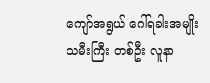ကျော်အရွယ် ဂေါ်ရခါးအမျိုး သမီးကြီး တစ်ဦး လူနာ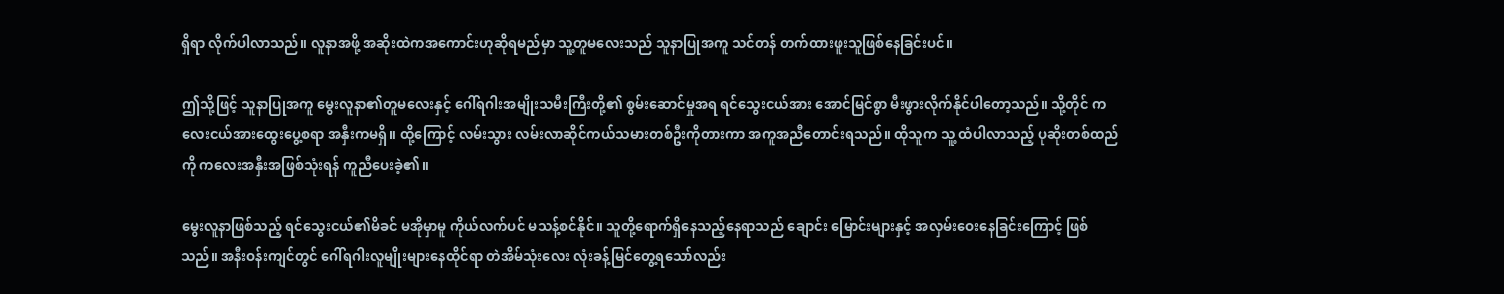ရှိရာ လိုက်ပါလာသည်။ လူနာအဖို့ အဆိုးထဲကအကောင်းဟုဆိုရမည်မှာ သူ့တူမလေးသည် သူနာပြုအကူ သင်တန် တက်ထားဖူးသူဖြစ်နေခြင်းပင်။

ဤသို့ဖြင့် သူနာပြုအကူ မွေးလူနာ၏တူမလေးနှင့် ဂေါ်ရဂါးအမျိုးသမီးကြီးတို့၏ စွမ်းဆောင်မှုအရ ရင်သွေးငယ်အား အောင်မြင်စွာ မီးဖွားလိုက်နိုင်ပါတော့သည်။ သို့တိုင် ကလေးငယ်အားထွေးပွေ့စရာ အနှီးကမရှိ။ ထို့ကြောင့် လမ်းသွား လမ်းလာဆိုင်ကယ်သမားတစ်ဦးကိုတားကာ အကူအညီတောင်းရသည်။ ထိုသူက သူ့ ထံပါလာသည့် ပုဆိုးတစ်ထည်ကို ကလေးအနှီးအဖြစ်သုံးရန် ကူညီပေးခဲ့၏။

မွေးလူနာဖြစ်သည့် ရင်သွေးငယ်၏မိခင် မအိုမှာမူ ကိုယ်လက်ပင် မသန့်စင်နိုင်။ သူတို့ရောက်ရှိနေသည့်နေရာသည် ချောင်း မြောင်းများနှင့် အလှမ်းဝေးနေခြင်းကြောင့် ဖြစ်သည်။ အနီးဝန်းကျင်တွင် ဂေါ်ရဂါးလူမျိုးများနေထိုင်ရာ တဲအိမ်သုံးလေး လုံးခန့်မြင်တွေ့ရသော်လည်း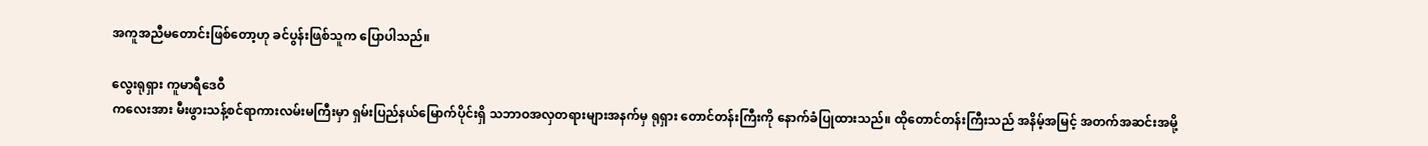အကူအညီမတောင်းဖြစ်တော့ဟု ခင်ပွန်းဖြစ်သူက ပြောပါသည်။

လွေးရုရှား ကူမာရီဒေဝီ
ကလေးအား မီးဖွားသန့်စင်ရာကားလမ်းမကြီးမှာ ရှမ်းပြည်နယ်မြောက်ပိုင်းရှိ သဘာဝအလှတရားများအနက်မှ ရုရှား တောင်တန်းကြီးကို နောက်ခံပြုထားသည်။ ထိုတောင်တန်းကြီးသည် အနိမ့်အမြင့် အတက်အဆင်းအမို့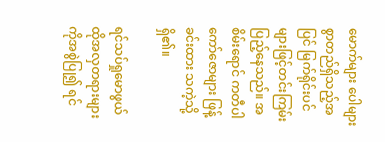မောက်များ ပေါများ စွာတည်ရှိသည့်အပြင် မြက်ရိုင်းပင်များဖြင့်တင်းကြမ်းပြည့်နေသည်။ အစိမ်းရောင် ကတီပါကော်ဇောများ ဖြန့်ခင်းထား သကဲ့သို့ ရှိ၏။

ရင်သပ်ရှုမောဖွယ် ထိုအလှတရားများကိုအစွဲပြု၍ ရင်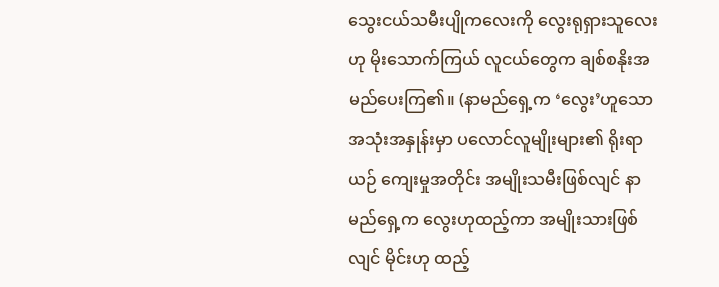သွေးငယ်သမီးပျိုကလေးကို လွေးရုရှားသူလေးဟု မိုးသောက်ကြယ် လူငယ်တွေက ချစ်စနိုးအမည်ပေးကြ၏။ (နာမည်ရှေ့က ‘လွေး’ဟူသောအသုံးအနှုန်းမှာ ပလောင်လူမျိုးများ၏ ရိုးရာယဉ် ကျေးမှုအတိုင်း အမျိုးသမီးဖြစ်လျင် နာမည်ရှေ့က လွေးဟုထည့်ကာ အမျိုးသားဖြစ်လျင် မိုင်းဟု ထည့်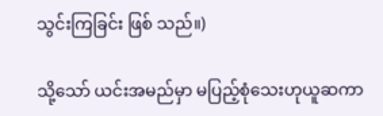သွင်းကြခြင်း ဖြစ် သည်။)

သို့သော် ယင်းအမည်မှာ မပြည့်စုံသေးဟုယူဆကာ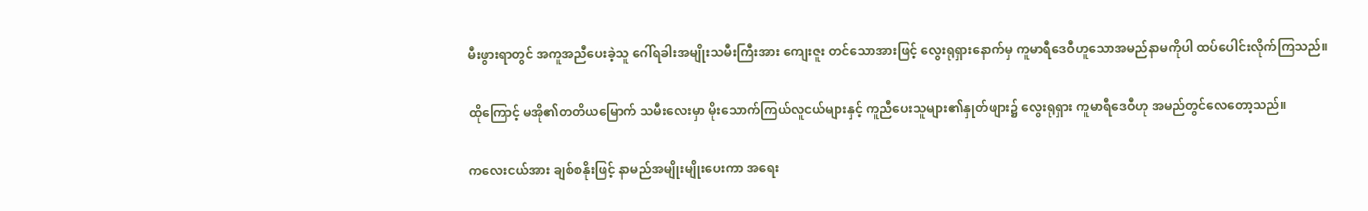မီးဖွားရာတွင် အကူအညီပေးခဲ့သူ ဂေါ်ရခါးအမျိုးသမီးကြီးအား ကျေးဇူး တင်သောအားဖြင့် လွေးရုရှားနောက်မှ ကူမာရီဒေဝီဟူသောအမည်နာမကိုပါ ထပ်ပေါင်းလိုက်ကြသည်။

ထိုကြောင့် မအို၏တတိယမြောက် သမီးလေးမှာ မိုးသောက်ကြယ်လူငယ်များနှင့် ကူညီပေးသူများ၏နှုတ်ဖျား၌ လွေးရုရှား ကူမာရီဒေဝီဟု အမည်တွင်လေတော့သည်။

ကလေးငယ်အား ချစ်စနိုးဖြင့် နာမည်အမျိုးမျိုးပေးကာ အရေး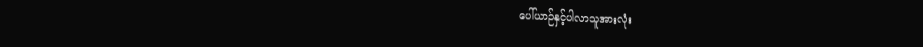ပေါ်ယာဉ်နှင့်ပါလာသူအားလုံး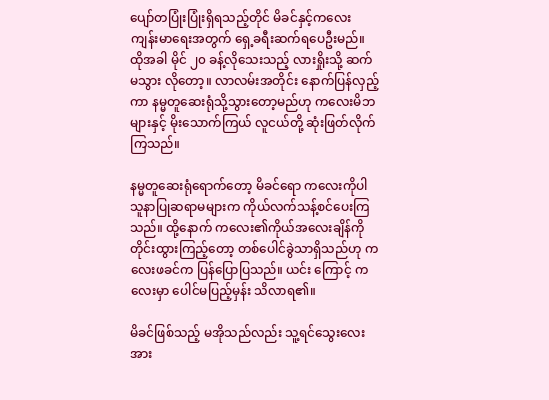ပျော်တပြုံးပြုံးရှိရသည့်တိုင် မိခင်နှင့်ကလေးကျန်းမာရေးအတွက် ရှေ့ခရီးဆက်ရပေဦးမည်။ ထိုအခါ မိုင် ၂၀ ခန့်လိုသေးသည့် လားရှိုးသို့ ဆက်မသွား လိုတော့။ လာလမ်းအတိုင်း နောက်ပြန်လှည့်ကာ နမ္မတူဆေးရုံသို့သွားတော့မည်ဟု ကလေးမိဘများနှင့် မိုးသောက်ကြယ် လူငယ်တို့ ဆုံးဖြတ်လိုက်ကြသည်။

နမ္မတူဆေးရုံရောက်တော့ မိခင်ရော ကလေးကိုပါ သူနာပြုဆရာမများက ကိုယ်လက်သန့်စင်ပေးကြသည်။ ထို့နောက် ကလေး၏ကိုယ်အလေးချိန်ကို တိုင်းထွားကြည့်တော့ တစ်ပေါင်ခွဲသာရှိသည်ဟု ကလေးဖခင်က ပြန်ပြောပြသည်။ ယင်း ကြောင့် ကလေးမှာ ပေါင်မပြည့်မှန်း သိလာရ၏။

မိခင်ဖြစ်သည့် မအိုသည်လည်း သူ့ရင်သွေးလေးအား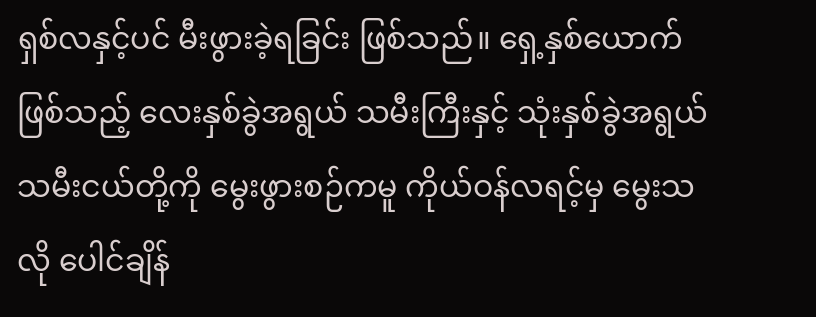ရှစ်လနှင့်ပင် မီးဖွားခဲ့ရခြင်း ဖြစ်သည်။ ရှေ့နှစ်ယောက်ဖြစ်သည့် လေးနှစ်ခွဲအရွယ် သမီးကြီးနှင့် သုံးနှစ်ခွဲအရွယ် သမီးငယ်တို့ကို မွေးဖွားစဉ်ကမူ ကိုယ်ဝန်လရင့်မှ မွေးသလို ပေါင်ချိန်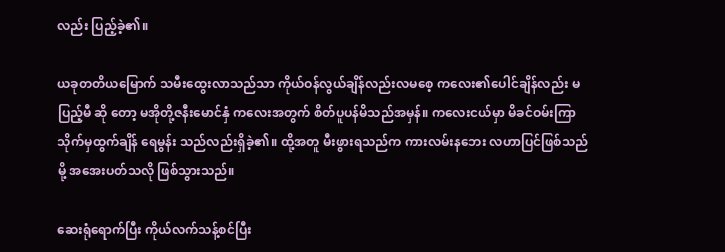လည်း ပြည့်ခဲ့၏။

ယခုတတိယမြောက် သမီးထွေးလာသည်သာ ကိုယ်ဝန်လွယ်ချိန်လည်းလမစေ့ ကလေး၏ပေါင်ချိန်လည်း မပြည့်မီ ဆို တော့ မအိုတို့ဇနီးမောင်နှံ ကလေးအတွက် စိတ်ပူပန်မိသည်အမှန်။ ကလေးငယ်မှာ မိခင်ဝမ်းကြာသိုက်မှထွက်ချိန် ရေမွန်း သည်လည်းရှိခဲ့၏။ ထို့အတူ မီးဖွားရသည်က ကားလမ်းနဘေး လဟာပြင်ဖြစ်သည်မို့ အအေးပတ်သလို ဖြစ်သွားသည်။

ဆေးရုံရောက်ပြီး ကိုယ်လက်သန့်စင်ပြီး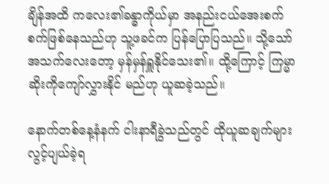ချိန်အထိ ကလေး၏ခန္ဓာကိုယ်မှာ အနည်းငယ်အေးစက်စက်ဖြစ်နေသည်ဟု သူ့ဖခင်က ပြန်ပြောပြသည်။ သို့သော် အသက်လေးတော့ မှန်မှန်ရှူနိုင်သေး၏။ ထို့ကြောင့် ကြမ္မာဆိုးကိုကျော်လွှားနိုင် မည်ဟု ယူဆခဲ့သည်။

နောက်တစ်နေ့နံနက် ငါးနာရီခွဲသည်တွင် ထိုယူဆချက်များ လွင့်ပျယ်ခဲ့ရ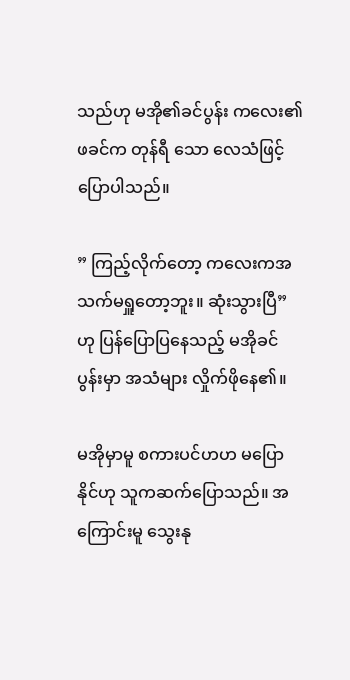သည်ဟု မအို၏ခင်ပွန်း ကလေး၏ဖခင်က တုန်ရီ သော လေသံဖြင့် ပြောပါသည်။

” ကြည့်လိုက်တော့ ကလေးကအသက်မရှူတော့ဘူး။ ဆုံးသွားပြီ” ဟု ပြန်ပြောပြနေသည့် မအိုခင်ပွန်းမှာ အသံများ လှိုက်ဖိုနေ၏။

မအိုမှာမူ စကားပင်ဟဟ မပြောနိုင်ဟု သူကဆက်ပြောသည်။ အကြောင်းမူ သွေးနု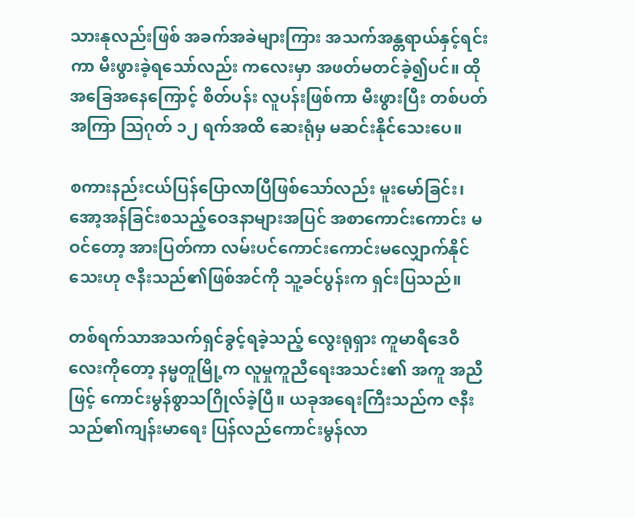သားနုလည်းဖြစ် အခက်အခဲများကြား အသက်အန္တရာယ်နှင့်ရင်းကာ မီးဖွားခဲ့ရသော်လည်း ကလေးမှာ အဖတ်မတင်ခဲ့၍ပင်။ ထိုအခြေအနေကြောင့် စိတ်ပန်း လူပန်းဖြစ်ကာ မီးဖွားပြီး တစ်ပတ်အကြာ သြဂုတ် ၁၂ ရက်အထိ ဆေးရုံမှ မဆင်းနိုင်သေးပေ။

စကားနည်းငယ်ပြန်ပြောလာပြီဖြစ်သော်လည်း မူးမော်ခြင်း၊ အော့အန်ခြင်းစသည့်ဝေဒနာများအပြင် အစာကောင်းကောင်း မဝင်တော့ အားပြတ်ကာ လမ်းပင်ကောင်းကောင်းမလျှောက်နိုင်သေးဟု ဇနီးသည်၏ဖြစ်အင်ကို သူ့ခင်ပွန်းက ရှင်းပြသည်။

တစ်ရက်သာအသက်ရှင်ခွင့်ရခဲ့သည့် လွေးရုရှား ကူမာရီဒေဝီလေးကိုတော့ နမ္မတူမြို့က လူမှုကူညီရေးအသင်း၏ အကူ အညီဖြင့် ကောင်းမွန်စွာသဂြိုလ်ခဲ့ပြီ။ ယခုအရေးကြီးသည်က ဇနီးသည်၏ကျန်းမာရေး ပြန်လည်ကောင်းမွန်လာ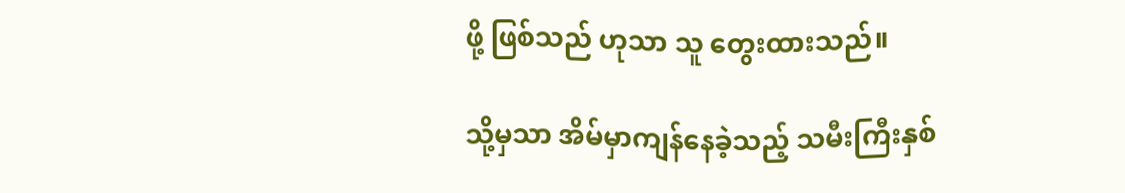ဖို့ ဖြစ်သည် ဟုသာ သူ တွေးထားသည်။

သို့မှသာ အိမ်မှာကျန်နေခဲ့သည့် သမီးကြီးနှစ်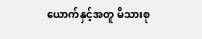ယောက်နှင့်အတူ မိသားစု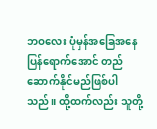ဘဝလေး ပုံမှန်အခြေအနေပြန်ရောက်အောင် တည် ဆောက်နိုင်မည်ဖြစ်ပါသည်။ ထို့ထက်လည်း သူတို့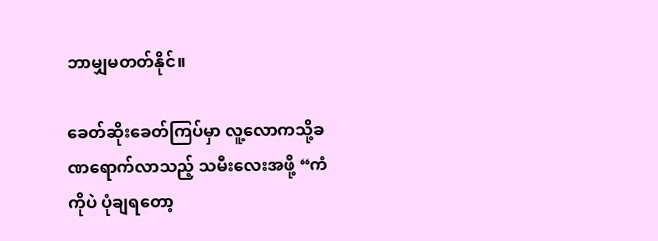ဘာမျှမတတ်နိုင်။

ခေတ်ဆိုးခေတ်ကြပ်မှာ လူ့လောကသို့ခဏရောက်လာသည့် သမီးလေးအဖို့ “ကံကိုပဲ ပုံချရတော့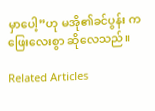မှာပေါ့”ဟု မအို၏ခင်ပွန်း က ဖြေးလေးစွာ ဆိုလေသည်။

Related Articles